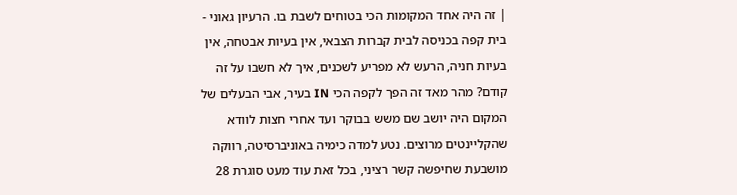| זה היה אחד המקומות הכי בטוחים לשבת בו. הרעיון גאוני - בית קפה בכניסה לבית קברות הצבאי, אין בעיות אבטחה, אין בעיות חניה, הרעש לא מפריע לשכנים, איך לא חשבו על זה קודם? מהר מאד זה הפך לקפה הכי IN בעיר, אבי הבעלים של המקום היה יושב שם משש בבוקר ועד אחרי חצות לוודא שהקליינטים מרוצים. נטע למדה כימיה באוניברסיטה, רווקה מושבעת שחיפשה קשר רציני, בכל זאת עוד מעט סוגרת 28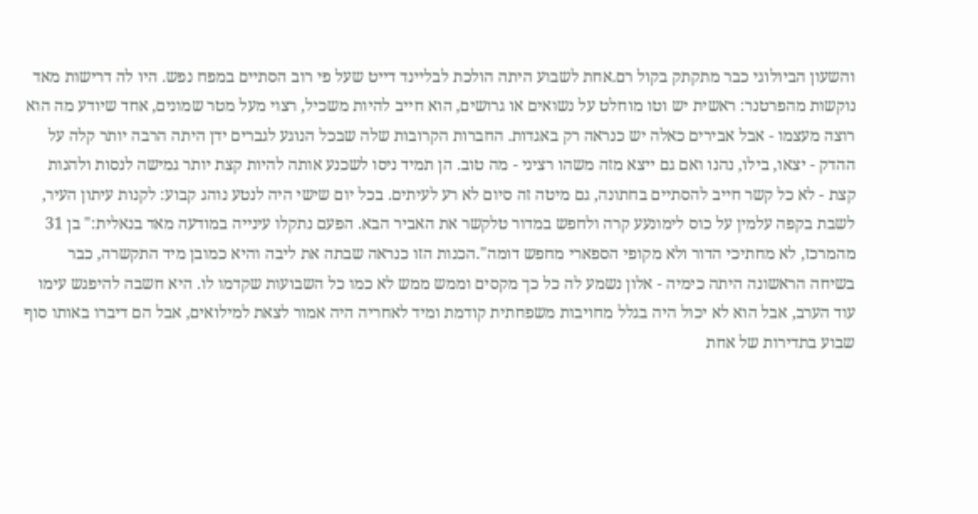והשעון הביולוגי כבר מתקתק בקול רם.אחת לשבוע היתה הולכת לבליינד דייט שעל פי רוב הסתיים במפח נפש. היו לה דרישות מאד נוקשות מהפרטנר: ראשית יש וטו מוחלט על נשואים או גרושים, הוא חייב להיות משכיל, רצוי מעל מטר שמונים, אחד שיודע מה הוא רוצה מעצמו - אבל אבירים כאלה יש כנראה רק באגדות. החברות הקרובות שלה שבכל הנוגע לגברים ידן היתה הרבה יותר קלה על ההדק - יצאו, בילו, נהנו ואם גם ייצא מזה משהו רציני - מה טוב. הן תמיד ניסו לשכנע אותה להיות קצת יותר גמישה לנסות ולהנות קצת - לא כל קשר חייב להסתיים בחתונה, גם מיטה זה סיום לא רע לעיתים. בכל יום שישי היה לנטע נוהג קבוע: לקנות עיתון העיר, לשבת בקפה עלמין על כוס לימונעע קרה ולחפש במדור טלקשר את האביר הבא. הפעם נתקלו עינייה במודעה מאד בנאלית:" בן 31 מהמרכז, לא מחתיכי הדור ולא מקופי הספארי מחפש דומה".הכנות הזו כנראה שבתה את ליבה והיא כמובן מיד התקשרה, כבר בשיחה הראשונה היתה כימיה - אלון נשמע לה כל כך מקסים וממש ממש לא כמו כל השבועות שקדמו לו. היא חשבה להיפגש עימו עוד הערב, אבל הוא לא יכול היה בגלל מחויבות משפחתית קודמת ומיד לאחריה היה אמור לצאת למילואים, אבל הם דיברו באותו סוף שבוע בתדירות של אחת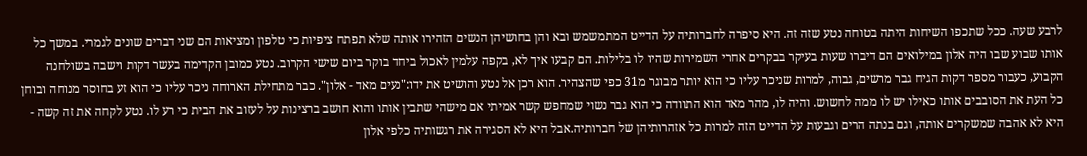לרבע שעה. ככל שתכפו השיחות היתה בטוחה נטע שזה זה. היא סיפרה לחברותיה על הדייט המתמשמש ובא והן בחושיהן הנשים הזהירו אותה שלא תפתח ציפיות כי טלפון ומציאות הם שני דברים שונים לגמרי. במשך כל אותו שבוע שבו היה אלון במילואים הם דיברו שעות בעיקר בבקרים אחרי השמירות שהיו לו בלילות. הם קבעו איך לא, בקפה עלמין לאכול ביחד בוקר ביום שישי הקרוב. נטע כמובן הקדימה בעשר דקות וישבה בשולחנה הקבוע, כעבור מספר דקות הגיח גבר מרשים, גבוה, למרות שניכר עליו כי הוא יותר מבוגר מ31 כפי שהצהיר. הוא רכן אל נטע והושיט את ידו:"נעים מאד - אלון". כבר מתחילת הארוחה ניכר עליו כי הוא זע בחוסר מנוחה ובוחן כל העת את הסובבים אותו כאילו יש לו ממה לחשוש. והיה לו, מהר מאד הוא התוודה כי הוא גבר נשוי שמחפש קשר אמיתי אם מישהי שתבין אותו והוא חושב ברצינות על לעזוב את הבית כי רע לו. נטע לקחה את זה קשה - היא לא אהבה שמשקרים אותה, וגם בנתה הרים וגבעות על הדייט הזה למרות כל אזהרותיהן של חברותיה.אבל היא לא הסגירה את רגשותיה כלפי אלון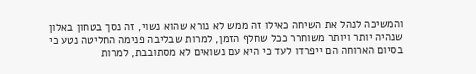והמשיכה לנהל את השיחה כאילו זה ממש לא נורא שהוא נשוי, זה נסך בטחון באלון שנהיה יותר ויותר משוחרר ככל שחלף הזמן, למרות שבליבה פנימה החליטה נטע כי בסיום הארוחה הם ייפרדו לעד כי היא עם נשואים לא מסתובבת, למרות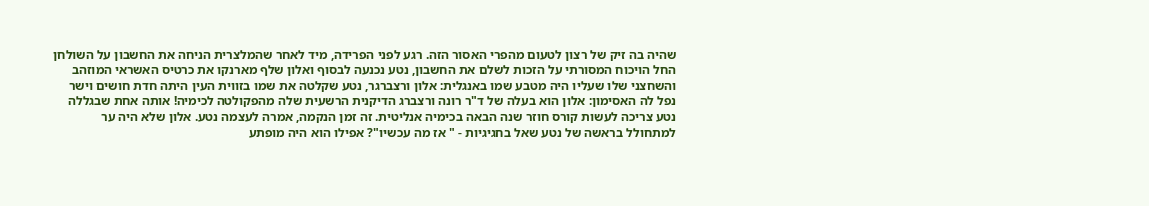שהיה בה זיק של רצון לטעום מהפרי האסור הזה. רגע לפני הפרידה, מיד לאחר שהמלצרית הניחה את החשבון על השולחן החל הויכוח המסורתי על הזכות לשלם את החשבון, נטע נכנעה לבסוף ואלון שלף מארנקו את כרטיס האשראי המוזהב והשחצני שלו שעליו היה מטבע שמו באנגלית: אלון ורצברגר, נטע שקלטה את שמו בזווית העין היתה חדת חושים וישר נפל לה האסימון: אלון הוא בעלה של ד"ר רונה ורצברג הדיקנית הרשעית שלה מהפקולטה לכימיה! אותה אחת שבגללה נטע צריכה לעשות קורס חוזר שנה הבאה בכימיה אנליטית. זה זמן הנקמה, אמרה לעצמה נטע. אלון שלא היה ער למתחולל בראשה של נטע שאל בחגיגיות - " אז מה עכשיו"? אפילו הוא היה מופתע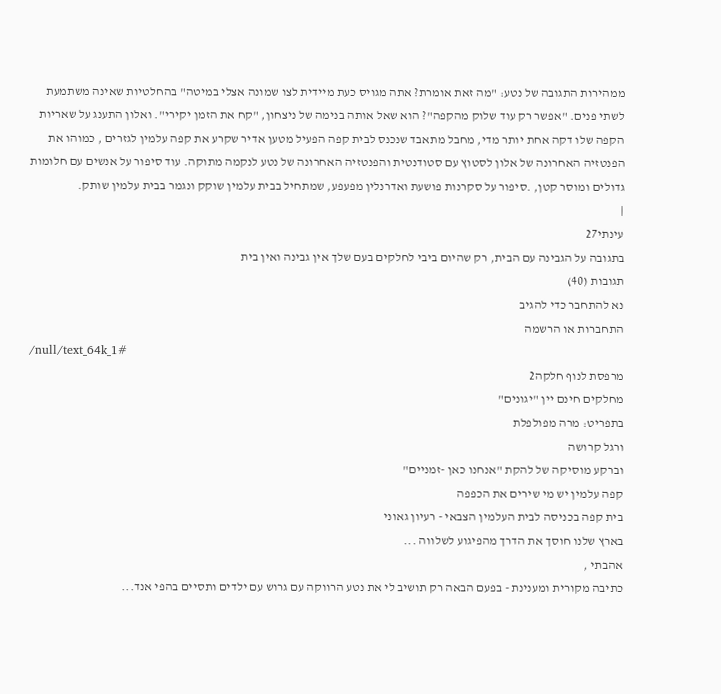ממהירות התגובה של נטע: "מה זאת אומרת? אתה מגויס כעת מיידית לצו שמונה אצלי במיטה" בהחלטיות שאינה משתמעת לשתי פנים. "אפשר רק עוד שלוק מהקפה"? הוא שאל אותה בנימה של ניצחון, "קח את הזמן יקירי". ואלון התענג על שאריות הקפה שלו דקה אחת יותר מדי, מחבל מתאבד שנכנס לבית קפה הפעיל מטען אדיר שקרע את קפה עלמין לגזרים , כמוהו את הפנטזיה האחרונה של אלון לסטוץ עם סטודנטית והפנטזיה האחרונה של נטע לנקמה מתוקה. עוד סיפור על אנשים עם חלומות גדולים ומוסר קטן, .סיפור על סקרנות פושעת ואדרנלין מפעפע, שמתחיל בבית עלמין שוקק ונגמר בבית עלמין שותק.
|
עינתי27
בתגובה על הגבינה עם הבית, רק שהיום ביבי לחלקים בעם שלך אין גבינה ואין בית
תגובות (40)
נא להתחבר כדי להגיב
התחברות או הרשמה
/null/text_64k_1#
מרפסת לנוף חלקה2
מחלקים חינם יין "יגונים"
בתפריט: מרה מפולפלת
ורגל קרושה
וברקע מוסיקה של להקת "אנחנו כאן -זמניים"
קפה עלמין יש מי שירים את הכפפה
בית קפה בכניסה לבית העלמין הצבאי - רעיון גאוני
בארץ שלנו חוסך את הדרך מהפיגוע לשלווה ...
אהבתי ,
כתיבה מקורית ומענינת - בפעם הבאה רק תושיב לי את נטע הרווקה עם גרוש עם ילדים ותסיים בהפי אנד...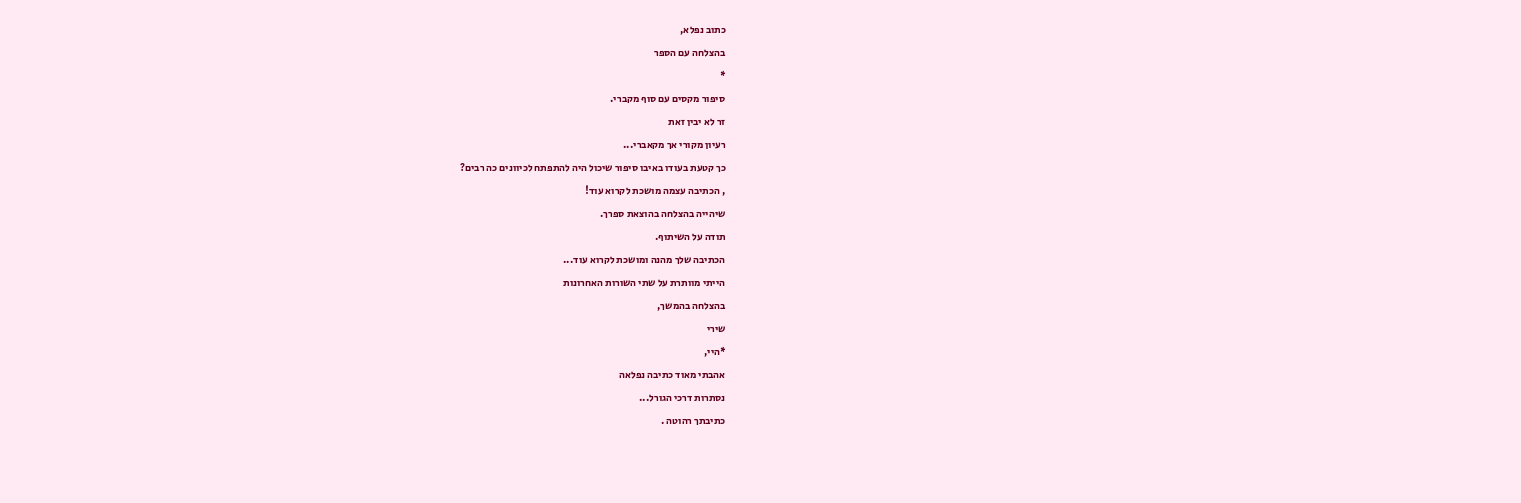כתוב נפלא,
בהצלחה עם הספר
*
סיפור מקסים עם סוף מקברי.
זר לא יבין זאת
רעיון מקורי אך מקאברי...
כך קטעת בעודו באיבו סיפור שיכול היה להתפתח לכיוונים כה רבים?
, הכתיבה עצמה מושכת לקרוא עוד!
שיהייה בהצלחה בהוצאת ספרך.
תודה על השיתוף.
הכתיבה שלך מהנה ומושכת לקרוא עוד...
הייתי מוותרת על שתי השורות האחרונות
בהצלחה בהמשך,
שירי
*היי,
אהבתי מאוד כתיבה נפלאה
נסתרות דרכי הגורל...
כתיבתך רהוטה .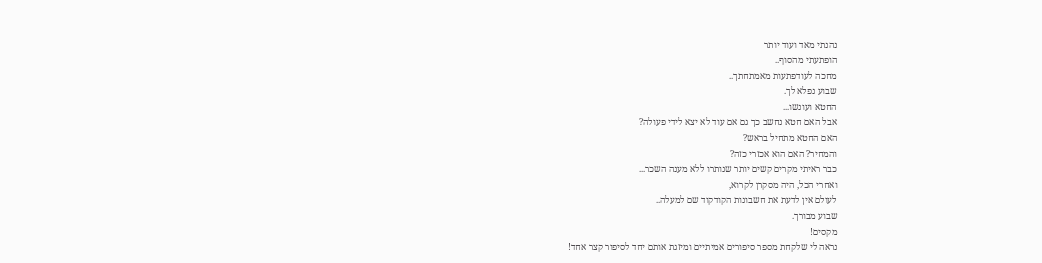נהנתי מאד ועוד יותר
הופתעתי מהסוף..
מחכה לעודפתעות מאמתחתך..
שבוע נפלא לך.
החטא ועונשו...
אבל האם חטא נחשב כך גם אם עוד לא יצא לידי פעולה?
האם החטא מתחיל בראש?
והמחיר? האם הוא אכזרי כזה?
כבר ראיתי מקרים קשים יותר שנותרו ללא מענה השכר...
ואחרי הכל, היה מסקרן לקרוא,
לעולם אין לדעת את חשבונות הקודקוד שם למעלה..
שבוע מבורך.
מקסים!
נראה לי שלקחת מספר סיפורים אמיתיים ומיזגת אותם יחד לסיפור קצר אחד!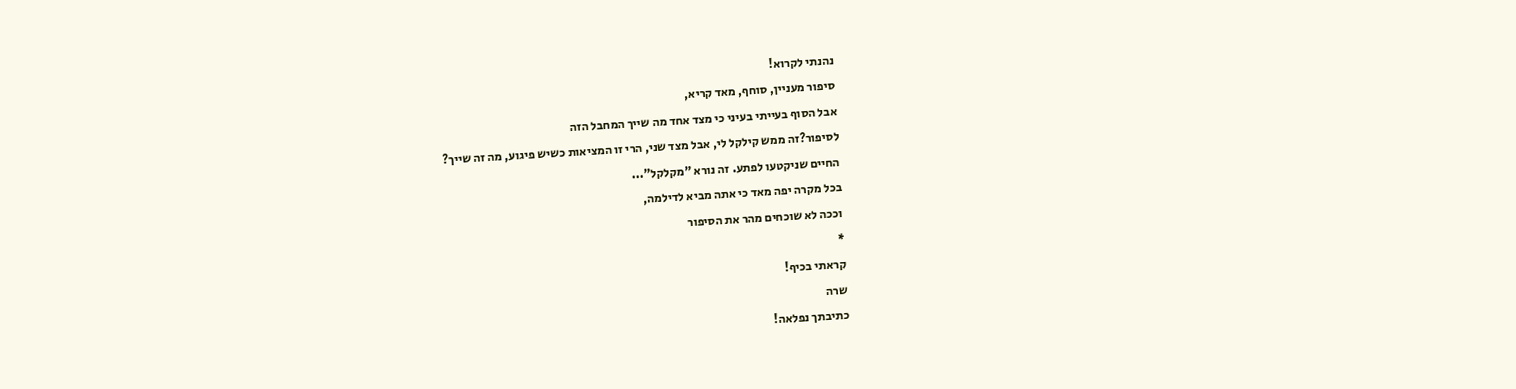נהנתי לקרוא!
סיפור מעניין, סוחף, מאד קריא,
אבל הסוף בעייתי בעיני כי מצד אחד מה שייך המחבל הזה
לסיפור?זה ממש קילקל לי, אבל מצד שני, הרי זו המציאות כשיש פיגוע, מה זה שייך?
החיים שניקטעו לפתע. זה נורא "מקלקל"...
בכל מקרה יפה מאד כי אתה מביא לדילמה,
וככה לא שוכחים מהר את הסיפור
*
קראתי בכיף!
שרה
כתיבתך נפלאה!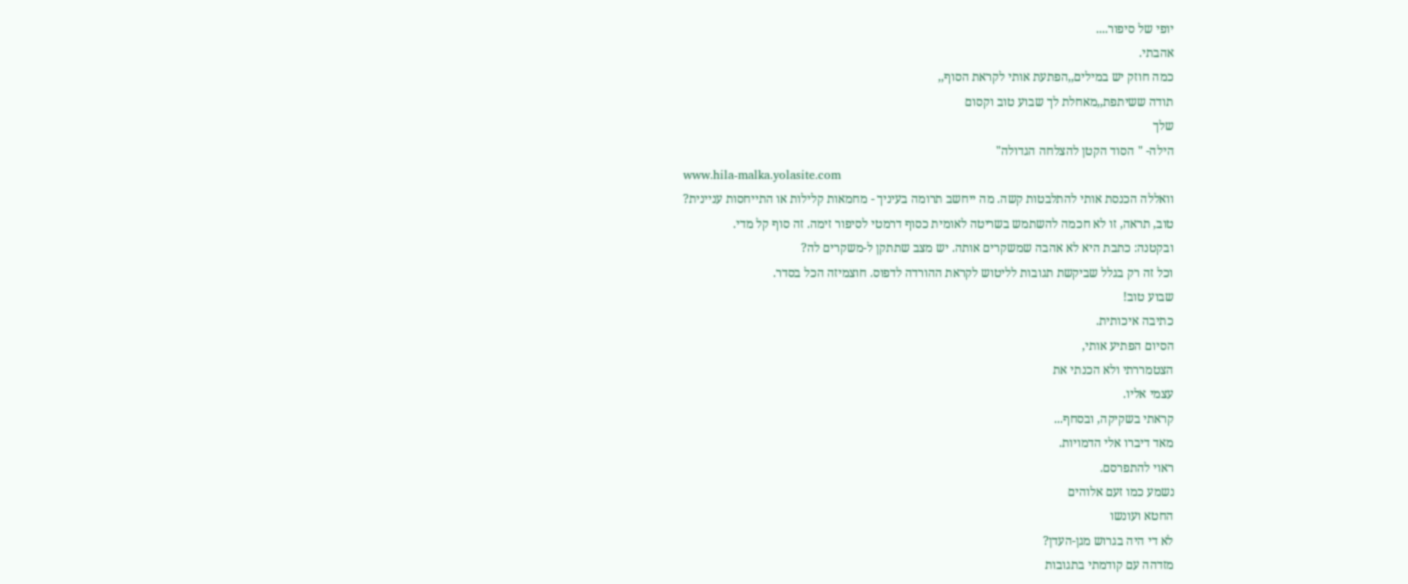יופי של סיפור....
אהבתי.
כמה חוזק יש במילים,,הפתעת אותי לקראת הסוף,,
תודה ששיתפת,,מאחלת לך שבוע טוב וקסום
שלך
הילה- " הסוד הקטן להצלחה הגדולה"
www.hila-malka.yolasite.com
וואללה הכנסת אותי להתלבטות קשה. מה ייחשב תרומה בעיניך - מחמאות קלילות או התייחסות עניינית?
טוב, תראה, זו לא חכמה להשתמש בשריטה לאומית כסוף דרמטי לסיפור זימה. זה סוף קל מדי.
ובקטנה: כתבת היא לא אהבה שמשקרים אותה. יש מצב שתתקן ל-משקרים לה?
וכל זה רק בגלל שביקשת תגובות לליטוש לקראת ההורדה לדפוס. חוצמיזה הכל בסדר.
שבוע טוב!
כתיבה איכותית.
הסיום הפתיע אותי,
הצטמררתי ולא הכנתי את
עצמי אליו.
קראתי בשקיקה, ובסחף...
מאד דיברו אלי הדמויות.
ראוי להתפרסם.
נשמע כמו זעם אלוהים
החטא ועונשו
לא די היה בגרוש מגן-העדן?
מזדהה עם קודמתי בתגובות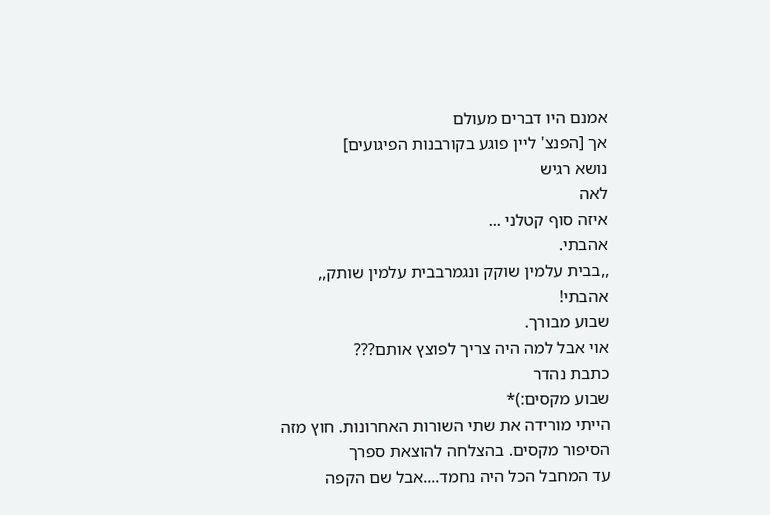אמנם היו דברים מעולם
אך [הפנצ' ליין פוגע בקורבנות הפיגועים]
נושא רגיש
לאה
איזה סוף קטלני ...
אהבתי.
,,בבית עלמין שוקק ונגמרבבית עלמין שותק,,
אהבתי!
שבוע מבורך.
אוי אבל למה היה צריך לפוצץ אותם???
כתבת נהדר
שבוע מקסים:)*
הייתי מורידה את שתי השורות האחרונות. חוץ מזה הסיפור מקסים. בהצלחה להוצאת ספרך
עד המחבל הכל היה נחמד....אבל שם הקפה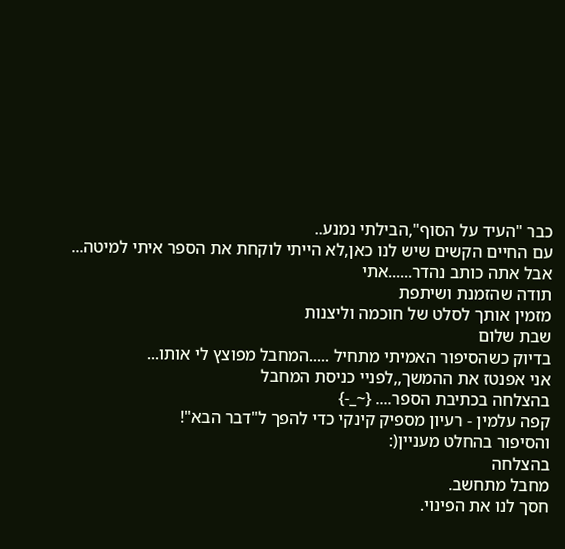כבר "העיד על הסוף",הבילתי נמנע..
עם החיים הקשים שיש לנו כאן,לא הייתי לוקחת את הספר איתי למיטה...
אבל אתה כותב נהדר......אתי
תודה שהזמנת ושיתפת
מזמין אותך לסלט של חוכמה וליצנות
שבת שלום
בדיוק כשהסיפור האמיתי מתחיל .....המחבל מפוצץ לי אותו...
אני אפנטז את ההמשך,,לפניי כניסת המחבל
בהצלחה בכתיבת הספר.... {~_-}
קפה עלמין - רעיון מספיק קינקי כדי להפך ל"דבר הבא"!
והסיפור בהחלט מעניין(:
בהצלחה
מחבל מתחשב.
חסך לנו את הפינוי.